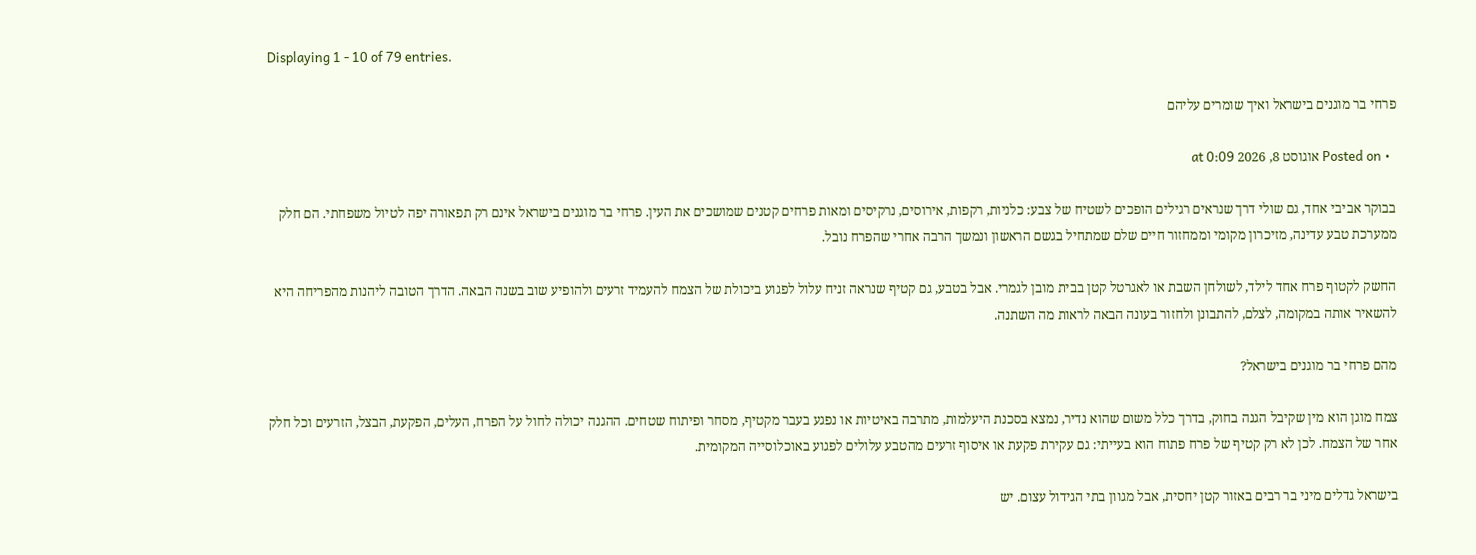Displaying 1 - 10 of 79 entries.

פרחי בר מוגנים בישראל ואיך שומרים עליהם

  • Posted on אוגוסט 8, 2026 at 0:09

בבוקר אביבי אחד, גם שולי דרך שנראים רגילים הופכים לשטיח של צבע: כלניות, רקפות, אירוסים, נרקיסים ומאות פרחים קטנים שמושכים את העין. פרחי בר מוגנים בישראל אינם רק תפאורה יפה לטיול משפחתי. הם חלק ממערכת טבע עדינה, מזיכרון מקומי וממחזור חיים שלם שמתחיל בגשם הראשון ונמשך הרבה אחרי שהפרח נובל.

החשק לקטוף פרח אחד לילד, לשולחן השבת או לאגרטל קטן בבית מובן לגמרי. אבל בטבע, גם קטיף שנראה זניח עלול לפגוע ביכולת של הצמח להעמיד זרעים ולהופיע שוב בשנה הבאה. הדרך הטובה ליהנות מהפריחה היא להשאיר אותה במקומה, לצלם, להתבונן ולחזור בעונה הבאה לראות מה השתנה.

מהם פרחי בר מוגנים בישראל?

צמח מוגן הוא מין שקיבל הגנה בחוק, בדרך כלל משום שהוא נדיר, נמצא בסכנת היעלמות, מתרבה באיטיות או נפגע בעבר מקטיף, מסחר ופיתוח שטחים. ההגנה יכולה לחול על הפרח, העלים, הפקעת, הבצל, הזרעים וכל חלק אחר של הצמח. לכן לא רק קטיף של פרח פתוח הוא בעייתי: גם עקירת פקעת או איסוף זרעים מהטבע עלולים לפגוע באוכלוסייה המקומית.

בישראל גדלים מיני בר רבים באזור קטן יחסית, אבל מגוון בתי הגידול עצום. יש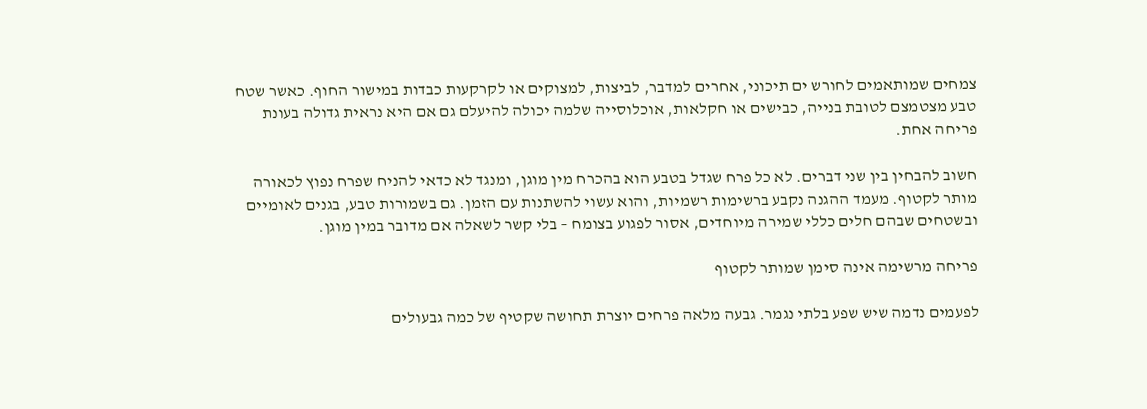צמחים שמותאמים לחורש ים תיכוני, אחרים למדבר, לביצות, למצוקים או לקרקעות כבדות במישור החוף. כאשר שטח טבע מצטמצם לטובת בנייה, כבישים או חקלאות, אוכלוסייה שלמה יכולה להיעלם גם אם היא נראית גדולה בעונת פריחה אחת.

חשוב להבחין בין שני דברים. לא כל פרח שגדל בטבע הוא בהכרח מין מוגן, ומנגד לא כדאי להניח שפרח נפוץ לכאורה מותר לקטוף. מעמד ההגנה נקבע ברשימות רשמיות, והוא עשוי להשתנות עם הזמן. גם בשמורות טבע, בגנים לאומיים ובשטחים שבהם חלים כללי שמירה מיוחדים, אסור לפגוע בצומח – בלי קשר לשאלה אם מדובר במין מוגן.

פריחה מרשימה אינה סימן שמותר לקטוף

לפעמים נדמה שיש שפע בלתי נגמר. גבעה מלאה פרחים יוצרת תחושה שקטיף של כמה גבעולים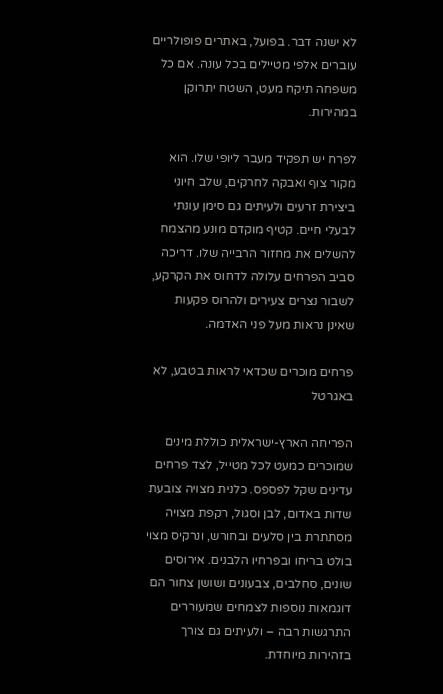לא ישנה דבר. בפועל, באתרים פופולריים עוברים אלפי מטיילים בכל עונה. אם כל משפחה תיקח מעט, השטח יתרוקן במהירות.

לפרח יש תפקיד מעבר ליופי שלו. הוא מקור צוף ואבקה לחרקים, שלב חיוני ביצירת זרעים ולעיתים גם סימן עונתי לבעלי חיים. קטיף מוקדם מונע מהצמח להשלים את מחזור הרבייה שלו. דריכה סביב הפרחים עלולה לדחוס את הקרקע, לשבור נצרים צעירים ולהרוס פקעות שאינן נראות מעל פני האדמה.

פרחים מוכרים שכדאי לראות בטבע, לא באגרטל

הפריחה הארץ-ישראלית כוללת מינים שמוכרים כמעט לכל מטייל, לצד פרחים עדינים שקל לפספס. כלנית מצויה צובעת שדות באדום, לבן וסגול, רקפת מצויה מסתתרת בין סלעים ובחורש, ונרקיס מצוי בולט בריחו ובפרחיו הלבנים. אירוסים שונים, סחלבים, צבעונים ושושן צחור הם דוגמאות נוספות לצמחים שמעוררים התרגשות רבה – ולעיתים גם צורך בזהירות מיוחדת.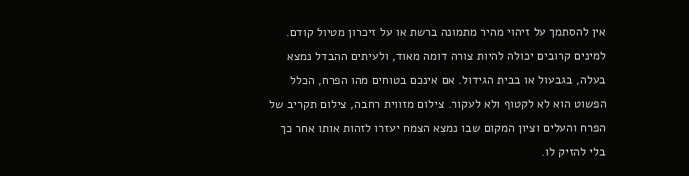אין להסתמך על זיהוי מהיר מתמונה ברשת או על זיכרון מטיול קודם. למינים קרובים יכולה להיות צורה דומה מאוד, ולעיתים ההבדל נמצא בעלה, בגבעול או בבית הגידול. אם אינכם בטוחים מהו הפרח, הכלל הפשוט הוא לא לקטוף ולא לעקור. צילום מזווית רחבה, צילום תקריב של הפרח והעלים וציון המקום שבו נמצא הצמח יעזרו לזהות אותו אחר כך בלי להזיק לו.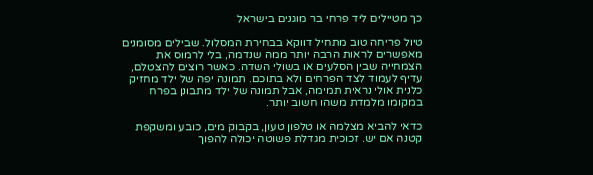כך מטיילים ליד פרחי בר מוגנים בישראל

טיול פריחה טוב מתחיל דווקא בבחירת המסלול. שבילים מסומנים מאפשרים לראות הרבה יותר ממה שנדמה, בלי לרמוס את הצמחייה שבין הסלעים או בשולי השדה. כאשר רוצים להצטלם, עדיף לעמוד לצד הפרחים ולא בתוכם. תמונה יפה של ילד מחזיק כלנית אולי נראית תמימה, אבל תמונה של ילד מתבונן בפרח במקומו מלמדת משהו חשוב יותר.

כדאי להביא מצלמה או טלפון טעון, בקבוק מים, כובע ומשקפת קטנה אם יש. זכוכית מגדלת פשוטה יכולה להפוך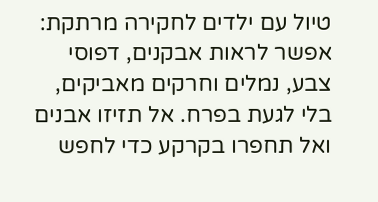טיול עם ילדים לחקירה מרתקת: אפשר לראות אבקנים, דפוסי צבע, נמלים וחרקים מאביקים, בלי לגעת בפרח. אל תזיזו אבנים ואל תחפרו בקרקע כדי לחפש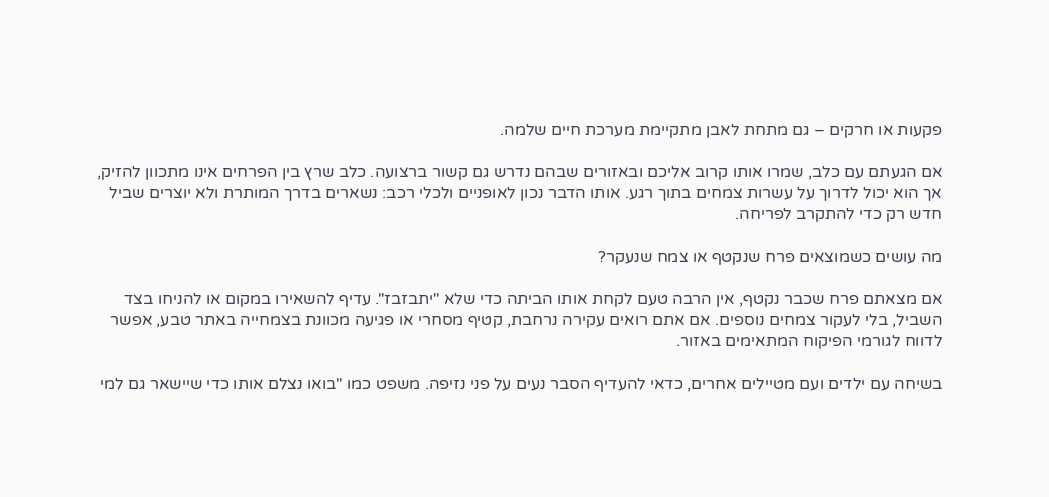פקעות או חרקים – גם מתחת לאבן מתקיימת מערכת חיים שלמה.

אם הגעתם עם כלב, שמרו אותו קרוב אליכם ובאזורים שבהם נדרש גם קשור ברצועה. כלב שרץ בין הפרחים אינו מתכוון להזיק, אך הוא יכול לדרוך על עשרות צמחים בתוך רגע. אותו הדבר נכון לאופניים ולכלי רכב: נשארים בדרך המותרת ולא יוצרים שביל חדש רק כדי להתקרב לפריחה.

מה עושים כשמוצאים פרח שנקטף או צמח שנעקר?

אם מצאתם פרח שכבר נקטף, אין הרבה טעם לקחת אותו הביתה כדי שלא "יתבזבז". עדיף להשאירו במקום או להניחו בצד השביל, בלי לעקור צמחים נוספים. אם אתם רואים עקירה נרחבת, קטיף מסחרי או פגיעה מכוונת בצמחייה באתר טבע, אפשר לדווח לגורמי הפיקוח המתאימים באזור.

בשיחה עם ילדים ועם מטיילים אחרים, כדאי להעדיף הסבר נעים על פני נזיפה. משפט כמו "בואו נצלם אותו כדי שיישאר גם למי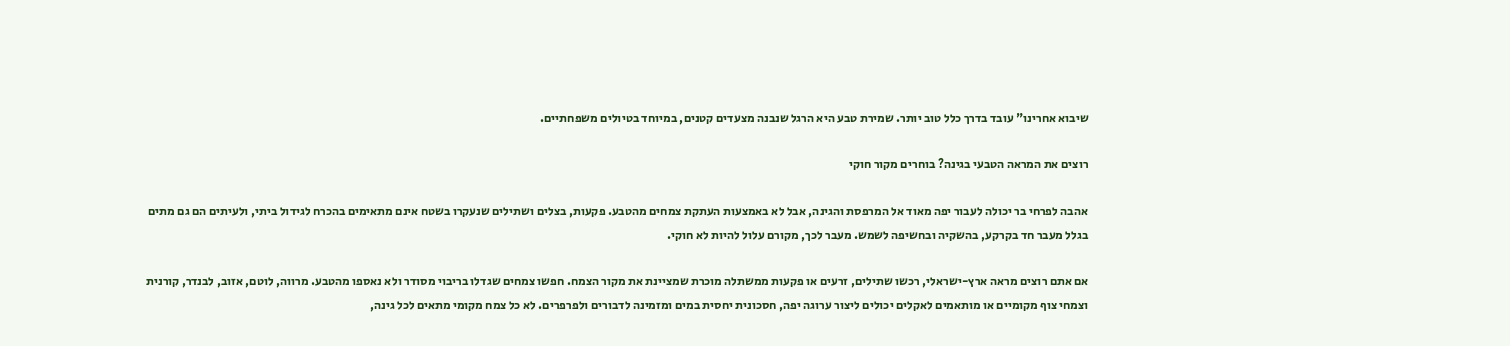שיבוא אחרינו" עובד בדרך כלל טוב יותר. שמירת טבע היא הרגל שנבנה מצעדים קטנים, במיוחד בטיולים משפחתיים.

רוצים את המראה הטבעי בגינה? בוחרים מקור חוקי

אהבה לפרחי בר יכולה לעבור יפה מאוד אל המרפסת והגינה, אבל לא באמצעות העתקת צמחים מהטבע. פקעות, בצלים ושתילים שנעקרו בשטח אינם מתאימים בהכרח לגידול ביתי, ולעיתים הם גם מתים בגלל מעבר חד בקרקע, בהשקיה ובחשיפה לשמש. מעבר לכך, מקורם עלול להיות לא חוקי.

אם אתם רוצים מראה ארץ-ישראלי, רכשו שתילים, זרעים או פקעות ממשתלה מוכרת שמציינת את מקור הצמח. חפשו צמחים שגדלו בריבוי מסודר ולא נאספו מהטבע. מרווה, לוטם, אזוב, לבנדר, קורנית וצמחי צוף מקומיים או מותאמים לאקלים יכולים ליצור ערוגה יפה, חסכונית יחסית במים ומזמינה לדבורים ולפרפרים. לא כל צמח מקומי מתאים לכל גינה,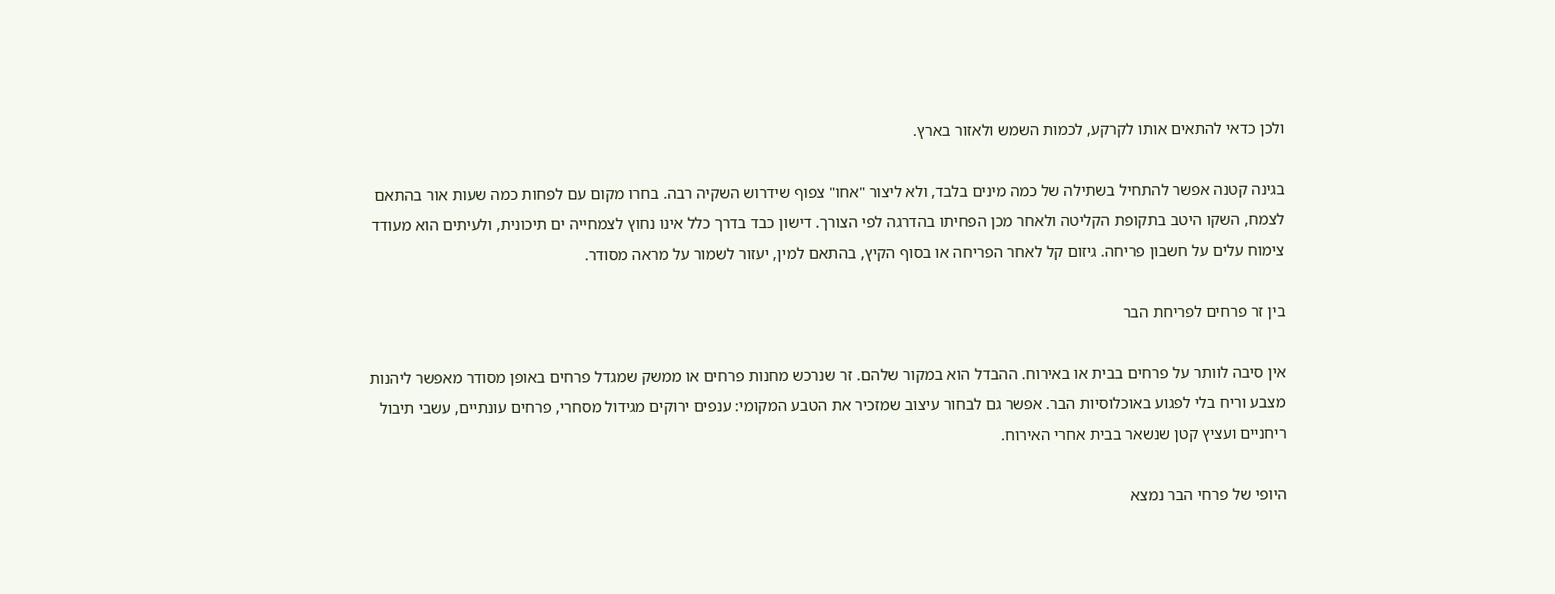ולכן כדאי להתאים אותו לקרקע, לכמות השמש ולאזור בארץ.

בגינה קטנה אפשר להתחיל בשתילה של כמה מינים בלבד, ולא ליצור "אחו" צפוף שידרוש השקיה רבה. בחרו מקום עם לפחות כמה שעות אור בהתאם לצמח, השקו היטב בתקופת הקליטה ולאחר מכן הפחיתו בהדרגה לפי הצורך. דישון כבד בדרך כלל אינו נחוץ לצמחייה ים תיכונית, ולעיתים הוא מעודד צימוח עלים על חשבון פריחה. גיזום קל לאחר הפריחה או בסוף הקיץ, בהתאם למין, יעזור לשמור על מראה מסודר.

בין זר פרחים לפריחת הבר

אין סיבה לוותר על פרחים בבית או באירוח. ההבדל הוא במקור שלהם. זר שנרכש מחנות פרחים או ממשק שמגדל פרחים באופן מסודר מאפשר ליהנות מצבע וריח בלי לפגוע באוכלוסיות הבר. אפשר גם לבחור עיצוב שמזכיר את הטבע המקומי: ענפים ירוקים מגידול מסחרי, פרחים עונתיים, עשבי תיבול ריחניים ועציץ קטן שנשאר בבית אחרי האירוח.

היופי של פרחי הבר נמצא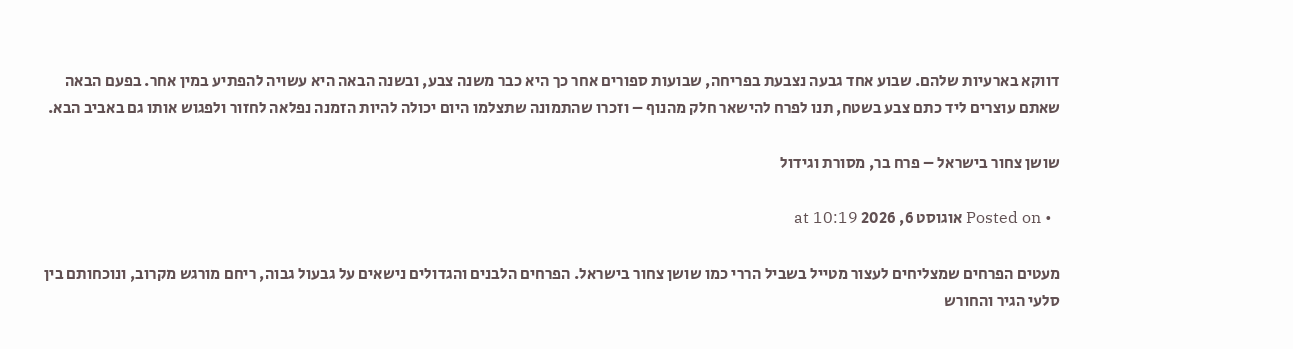דווקא בארעיות שלהם. שבוע אחד גבעה נצבעת בפריחה, שבועות ספורים אחר כך היא כבר משנה צבע, ובשנה הבאה היא עשויה להפתיע במין אחר. בפעם הבאה שאתם עוצרים ליד כתם צבע בשטח, תנו לפרח להישאר חלק מהנוף – וזכרו שהתמונה שתצלמו היום יכולה להיות הזמנה נפלאה לחזור ולפגוש אותו גם באביב הבא.

שושן צחור בישראל – פרח בר, מסורת וגידול

  • Posted on אוגוסט 6, 2026 at 10:19

מעטים הפרחים שמצליחים לעצור מטייל בשביל הררי כמו שושן צחור בישראל. הפרחים הלבנים והגדולים נישאים על גבעול גבוה, ריחם מורגש מקרוב, ונוכחותם בין סלעי הגיר והחורש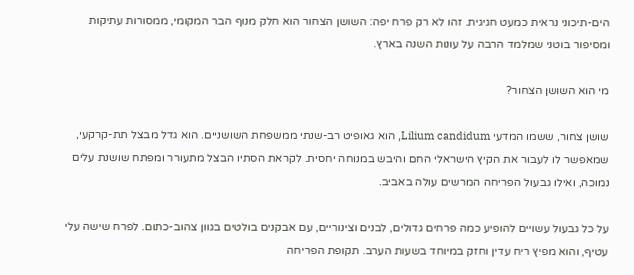הים-תיכוני נראית כמעט חגיגית. זהו לא רק פרח יפה: השושן הצחור הוא חלק מנוף הבר המקומי, ממסורות עתיקות ומסיפור בוטני שמלמד הרבה על עונות השנה בארץ.

מי הוא השושן הצחור?

שושן צחור, ששמו המדעי Lilium candidum, הוא גאופיט רב-שנתי ממשפחת השושניים. הוא גדל מבצל תת-קרקעי, שמאפשר לו לעבור את הקיץ הישראלי החם והיבש במנוחה יחסית. לקראת הסתיו הבצל מתעורר ומפתח שושנת עלים נמוכה, ואילו גבעול הפריחה המרשים עולה באביב.

על כל גבעול עשויים להופיע כמה פרחים גדולים, לבנים וצינוריים, עם אבקנים בולטים בגוון צהוב-כתום. לפרח שישה עלי עטיף, והוא מפיץ ריח עדין וחזק במיוחד בשעות הערב. תקופת הפריחה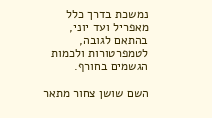נמשכת בדרך כלל מאפריל ועד יוני, בהתאם לגובה, לטמפרטורות ולכמות הגשמים בחורף.

השם שושן צחור מתאר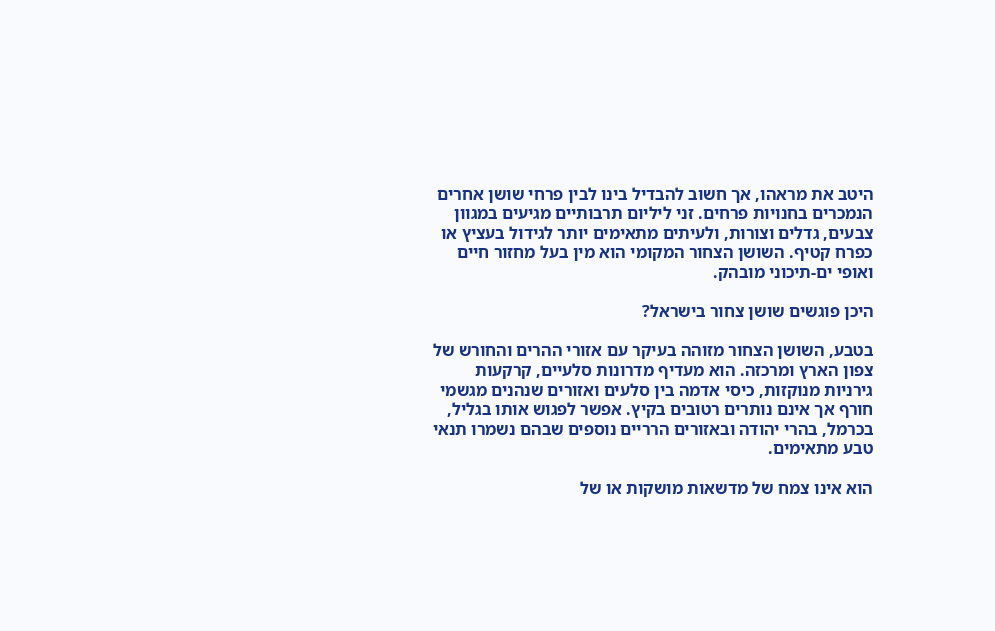היטב את מראהו, אך חשוב להבדיל בינו לבין פרחי שושן אחרים הנמכרים בחנויות פרחים. זני ליליום תרבותיים מגיעים במגוון צבעים, גדלים וצורות, ולעיתים מתאימים יותר לגידול בעציץ או כפרח קטיף. השושן הצחור המקומי הוא מין בעל מחזור חיים ואופי ים-תיכוני מובהק.

היכן פוגשים שושן צחור בישראל?

בטבע, השושן הצחור מזוהה בעיקר עם אזורי ההרים והחורש של צפון הארץ ומרכזה. הוא מעדיף מדרונות סלעיים, קרקעות גירניות מנוקזות, כיסי אדמה בין סלעים ואזורים שנהנים מגשמי חורף אך אינם נותרים רטובים בקיץ. אפשר לפגוש אותו בגליל, בכרמל, בהרי יהודה ובאזורים הרריים נוספים שבהם נשמרו תנאי טבע מתאימים.

הוא אינו צמח של מדשאות מושקות או של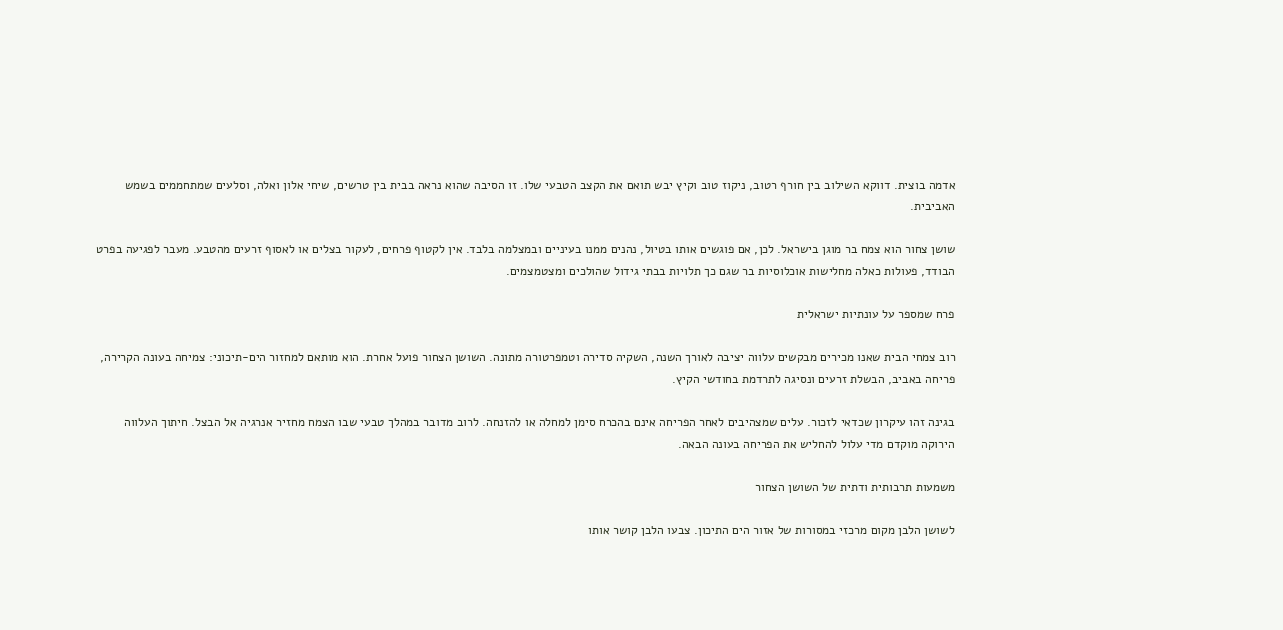אדמה בוצית. דווקא השילוב בין חורף רטוב, ניקוז טוב וקיץ יבש תואם את הקצב הטבעי שלו. זו הסיבה שהוא נראה בבית בין טרשים, שיחי אלון ואלה, וסלעים שמתחממים בשמש האביבית.

שושן צחור הוא צמח בר מוגן בישראל. לכן, אם פוגשים אותו בטיול, נהנים ממנו בעיניים ובמצלמה בלבד. אין לקטוף פרחים, לעקור בצלים או לאסוף זרעים מהטבע. מעבר לפגיעה בפרט הבודד, פעולות כאלה מחלישות אוכלוסיות בר שגם כך תלויות בבתי גידול שהולכים ומצטמצמים.

פרח שמספר על עונתיות ישראלית

רוב צמחי הבית שאנו מכירים מבקשים עלווה יציבה לאורך השנה, השקיה סדירה וטמפרטורה מתונה. השושן הצחור פועל אחרת. הוא מותאם למחזור הים-תיכוני: צמיחה בעונה הקרירה, פריחה באביב, הבשלת זרעים ונסיגה לתרדמת בחודשי הקיץ.

בגינה זהו עיקרון שכדאי לזכור. עלים שמצהיבים לאחר הפריחה אינם בהכרח סימן למחלה או להזנחה. לרוב מדובר במהלך טבעי שבו הצמח מחזיר אנרגיה אל הבצל. חיתוך העלווה הירוקה מוקדם מדי עלול להחליש את הפריחה בעונה הבאה.

משמעות תרבותית ודתית של השושן הצחור

לשושן הלבן מקום מרכזי במסורות של אזור הים התיכון. צבעו הלבן קושר אותו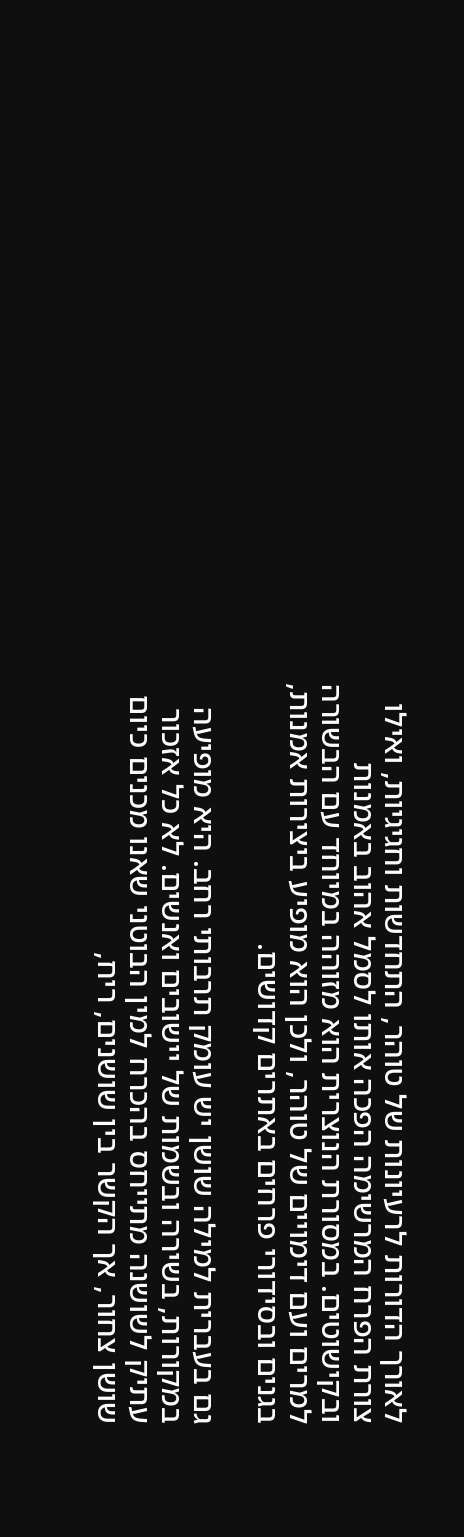לאורך הדורות לרעיונות של טוהר, התחדשות וחגיגיות, ואילו צורת הפרח המרשימה הפכה אותו לסמל אהוב באמנות ובקישוטים. במסורת הנוצרית הוא מזוהה במיוחד עם הבשורה למרים ועם דימויים של טוהר, ולכן הוא מופיע ביצירות אמנות, בגנים ובסידורי פרחים באתרים קדושים.

גם בעברית למילה שושן יש עומק תרבותי רחב. היא מופיעה במקורות, בשירה ובשמות של יישובים ואנשים. לא כל אזכור עתיק לשושנה מתייחס בהכרח למין הבוטני שאנו מכנים כיום שושן צחור, אך הקשר בין שושנים, ריח,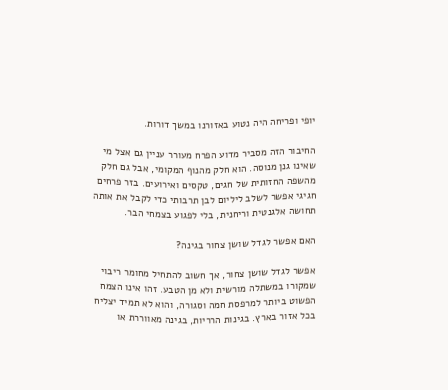יופי ופריחה היה נטוע באזורנו במשך דורות.

החיבור הזה מסביר מדוע הפרח מעורר עניין גם אצל מי שאינו גנן מנוסה. הוא חלק מהנוף המקומי, אבל גם חלק מהשפה החזותית של חגים, טקסים ואירועים. בזר פרחים חגיגי אפשר לשלב ליליום לבן תרבותי כדי לקבל את אותה תחושה אלגנטית וריחנית, בלי לפגוע בצמחי הבר.

האם אפשר לגדל שושן צחור בגינה?

אפשר לגדל שושן צחור, אך חשוב להתחיל מחומר ריבוי שמקורו במשתלה מורשית ולא מן הטבע. זהו אינו הצמח הפשוט ביותר למרפסת חמה וסגורה, והוא לא תמיד יצליח בכל אזור בארץ. בגינות הרריות, בגינה מאווררת או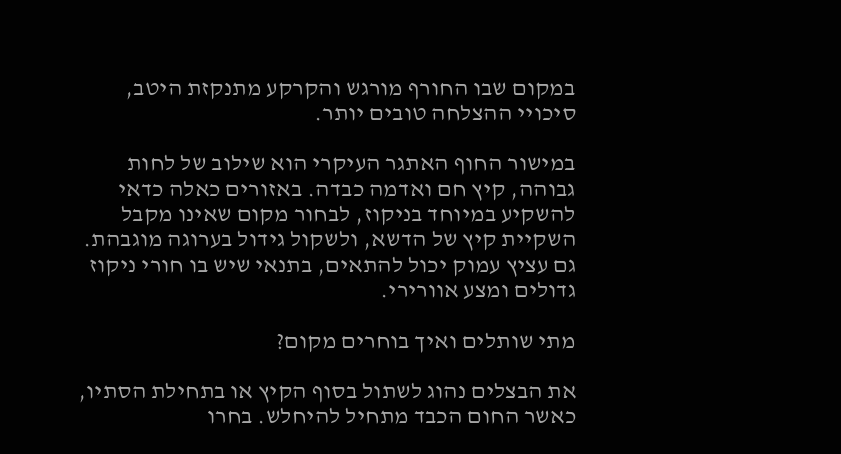במקום שבו החורף מורגש והקרקע מתנקזת היטב, סיכויי ההצלחה טובים יותר.

במישור החוף האתגר העיקרי הוא שילוב של לחות גבוהה, קיץ חם ואדמה כבדה. באזורים כאלה כדאי להשקיע במיוחד בניקוז, לבחור מקום שאינו מקבל השקיית קיץ של הדשא, ולשקול גידול בערוגה מוגבהת. גם עציץ עמוק יכול להתאים, בתנאי שיש בו חורי ניקוז גדולים ומצע אוורירי.

מתי שותלים ואיך בוחרים מקום?

את הבצלים נהוג לשתול בסוף הקיץ או בתחילת הסתיו, כאשר החום הכבד מתחיל להיחלש. בחרו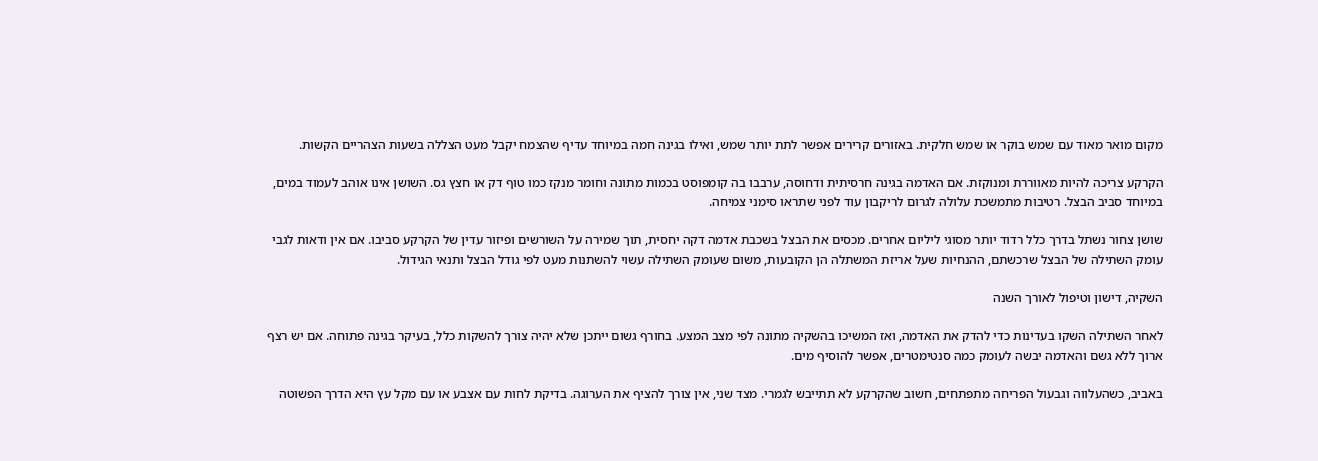מקום מואר מאוד עם שמש בוקר או שמש חלקית. באזורים קרירים אפשר לתת יותר שמש, ואילו בגינה חמה במיוחד עדיף שהצמח יקבל מעט הצללה בשעות הצהריים הקשות.

הקרקע צריכה להיות מאווררת ומנוקזת. אם האדמה בגינה חרסיתית ודחוסה, ערבבו בה קומפוסט בכמות מתונה וחומר מנקז כמו טוף דק או חצץ גס. השושן אינו אוהב לעמוד במים, במיוחד סביב הבצל. רטיבות מתמשכת עלולה לגרום לריקבון עוד לפני שתראו סימני צמיחה.

שושן צחור נשתל בדרך כלל רדוד יותר מסוגי ליליום אחרים. מכסים את הבצל בשכבת אדמה דקה יחסית, תוך שמירה על השורשים ופיזור עדין של הקרקע סביבו. אם אין ודאות לגבי עומק השתילה של הבצל שרכשתם, ההנחיות שעל אריזת המשתלה הן הקובעות, משום שעומק השתילה עשוי להשתנות מעט לפי גודל הבצל ותנאי הגידול.

השקיה, דישון וטיפול לאורך השנה

לאחר השתילה השקו בעדינות כדי להדק את האדמה, ואז המשיכו בהשקיה מתונה לפי מצב המצע. בחורף גשום ייתכן שלא יהיה צורך להשקות כלל, בעיקר בגינה פתוחה. אם יש רצף ארוך ללא גשם והאדמה יבשה לעומק כמה סנטימטרים, אפשר להוסיף מים.

באביב, כשהעלווה וגבעול הפריחה מתפתחים, חשוב שהקרקע לא תתייבש לגמרי. מצד שני, אין צורך להציף את הערוגה. בדיקת לחות עם אצבע או עם מקל עץ היא הדרך הפשוטה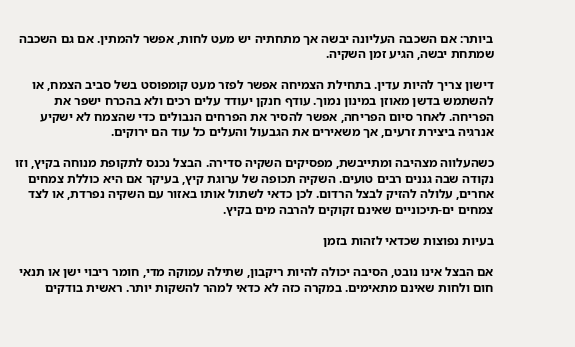ביותר: אם השכבה העליונה יבשה אך מתחתיה יש מעט לחות, אפשר להמתין. אם גם השכבה שמתחת יבשה, הגיע זמן השקיה.

דישון צריך להיות עדין. בתחילת הצמיחה אפשר לפזר מעט קומפוסט בשל סביב הצמח, או להשתמש בדשן מאוזן במינון נמוך. עודף חנקן יעודד עלים רכים ולא בהכרח ישפר את הפריחה. לאחר סיום הפריחה, אפשר להסיר את הפרחים הנבולים כדי שהצמח לא ישקיע אנרגיה ביצירת זרעים, אך משאירים את הגבעול והעלים כל עוד הם ירוקים.

כשהעלווה מצהיבה ומתייבשת, מפסיקים השקיה סדירה. הבצל נכנס לתקופת מנוחה בקיץ, וזו נקודה שבה גננים רבים טועים. השקיה תכופה של ערוגת קיץ, בעיקר אם היא כוללת צמחים אחרים, עלולה להזיק לבצל הרדום. לכן כדאי לשתול אותו באזור עם השקיה נפרדת, או לצד צמחים ים-תיכוניים שאינם זקוקים להרבה מים בקיץ.

בעיות נפוצות שכדאי לזהות בזמן

אם הבצל אינו נובט, הסיבה יכולה להיות ריקבון, שתילה עמוקה מדי, חומר ריבוי ישן או תנאי חום ולחות שאינם מתאימים. במקרה כזה לא כדאי למהר להשקות יותר. ראשית בודקים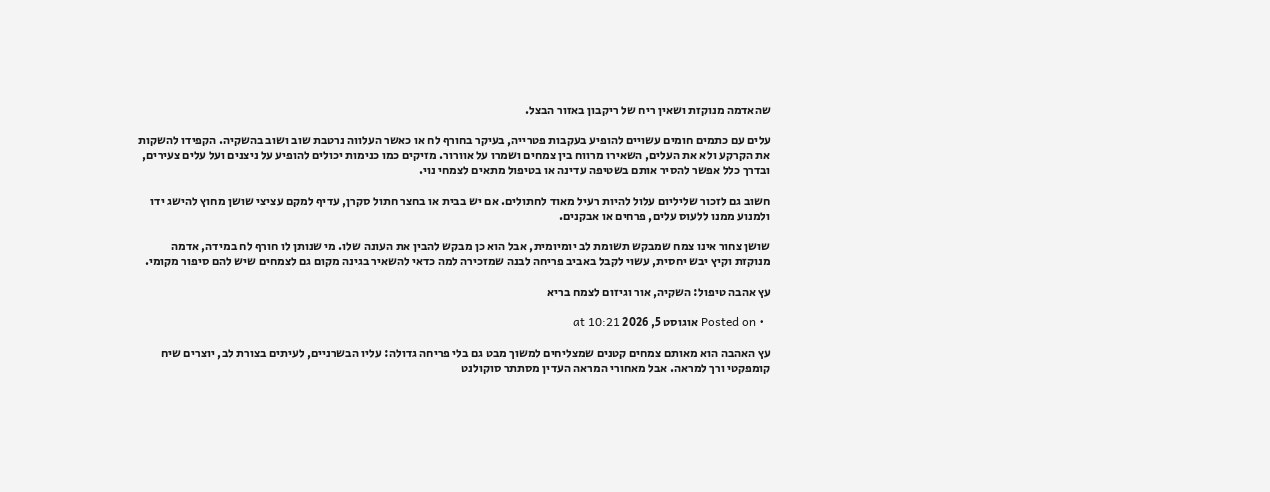שהאדמה מנוקזת ושאין ריח של ריקבון באזור הבצל.

עלים עם כתמים חומים עשויים להופיע בעקבות פטרייה, בעיקר בחורף לח או כאשר העלווה נרטבת שוב ושוב בהשקיה. הקפידו להשקות את הקרקע ולא את העלים, השאירו מרווח בין צמחים ושמרו על אוורור. מזיקים כמו כנימות יכולים להופיע על ניצנים ועל עלים צעירים, ובדרך כלל אפשר להסיר אותם בשטיפה עדינה או בטיפול מתאים לצמחי נוי.

חשוב גם לזכור שליליום עלול להיות רעיל מאוד לחתולים. אם יש בבית או בחצר חתול סקרן, עדיף למקם עציצי שושן מחוץ להישג ידו ולמנוע ממנו ללעוס עלים, פרחים או אבקנים.

שושן צחור אינו צמח שמבקש תשומת לב יומיומית, אבל הוא כן מבקש להבין את העונה שלו. מי שנותן לו חורף לח במידה, אדמה מנוקזת וקיץ יבש יחסית, עשוי לקבל באביב פריחה לבנה שמזכירה למה כדאי להשאיר בגינה מקום גם לצמחים שיש להם סיפור מקומי.

עץ אהבה טיפול: השקיה, אור וגיזום לצמח בריא

  • Posted on אוגוסט 5, 2026 at 10:21

עץ האהבה הוא מאותם צמחים קטנים שמצליחים למשוך מבט גם בלי פריחה גדולה: עליו הבשרניים, לעיתים בצורת לב, יוצרים שיח קומפקטי ורך למראה. אבל מאחורי המראה העדין מסתתר סוקולנט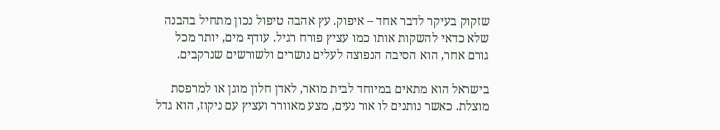שזקוק בעיקר לדבר אחד – איפוק. עץ אהבה טיפול נכון מתחיל בהבנה שלא כדאי להשקות אותו כמו עציץ פורח רגיל. עודף מים, יותר מכל גורם אחר, הוא הסיבה הנפוצה לעלים נושרים ולשורשים שנרקבים.

בישראל הוא מתאים במיוחד לבית מואר, לאדן חלון מוגן או למרפסת מוצלת. כאשר נותנים לו אור נעים, מצע מאוורר ועציץ עם ניקוז, הוא גדל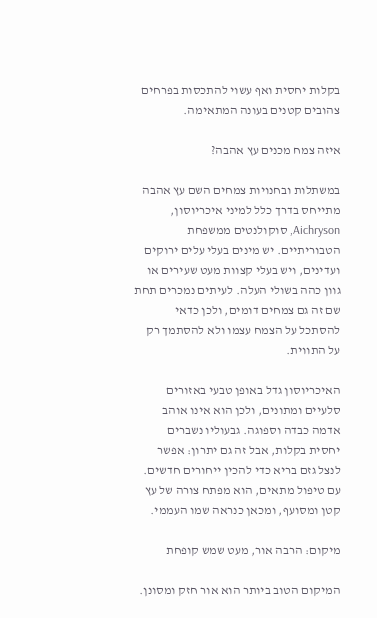בקלות יחסית ואף עשוי להתכסות בפרחים צהובים קטנים בעונה המתאימה.

איזה צמח מכנים עץ אהבה?

במשתלות ובחנויות צמחים השם עץ אהבה מתייחס בדרך כלל למיני איכריוסון, Aichryson, סוקולנטים ממשפחת הטבוריתיים. יש מינים בעלי עלים ירוקים ועדינים, ויש בעלי קצוות מעט שעירים או גוון כהה בשולי העלה. לעיתים נמכרים תחת שם זה גם צמחים דומים, ולכן כדאי להסתכל על הצמח עצמו ולא להסתמך רק על התווית.

האיכריוסון גדל באופן טבעי באזורים סלעיים ומתונים, ולכן הוא אינו אוהב אדמה כבדה וספוגה. גבעוליו נשברים יחסית בקלות, אבל זה גם יתרון: אפשר לנצל גזם בריא כדי להכין ייחורים חדשים. עם טיפול מתאים, הוא מפתח צורה של עץ קטן ומסועף, ומכאן כנראה שמו העממי.

מיקום: הרבה אור, מעט שמש קופחת

המיקום הטוב ביותר הוא אור חזק ומסונן.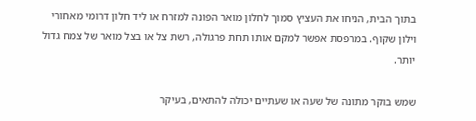בתוך הבית, הניחו את העציץ סמוך לחלון מואר הפונה למזרח או ליד חלון דרומי מאחורי וילון שקוף. במרפסת אפשר למקם אותו תחת פרגולה, רשת צל או בצל מואר של צמח גדול יותר.

שמש בוקר מתונה של שעה או שעתיים יכולה להתאים, בעיקר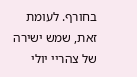בחורף. לעומת זאת, שמש ישירה של צהריי יולי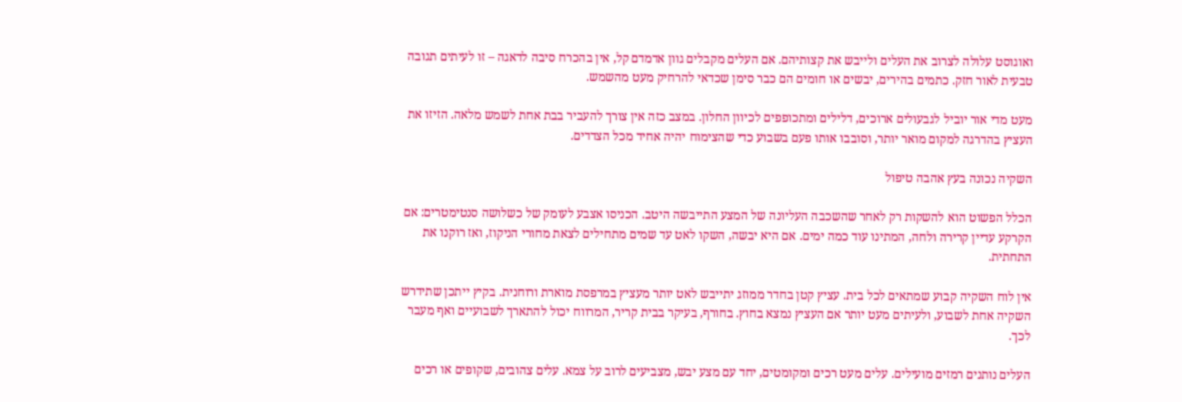ואוגוסט עלולה לצרוב את העלים ולייבש את קצותיהם. אם העלים מקבלים גוון אדמדם קל, אין בהכרח סיבה לדאגה – זו לעיתים תגובה טבעית לאור חזק. כתמים בהירים, יבשים או חומים הם כבר סימן שכדאי להרחיק מעט מהשמש.

מעט מדי אור יוביל לגבעולים ארוכים, דלילים ומתכופפים לכיוון החלון. במצב כזה אין צורך להעביר בבת אחת לשמש מלאה. הזיזו את העציץ בהדרגה למקום מואר יותר, וסובבו אותו פעם בשבוע כדי שהצימוח יהיה אחיד מכל הצדדים.

השקיה נכונה בעץ אהבה טיפול

הכלל הפשוט הוא להשקות רק לאחר שהשכבה העליונה של המצע התייבשה היטב. הכניסו אצבע לעומק של כשלושה סנטימטרים: אם הקרקע עדיין קרירה ולחה, המתינו עוד כמה ימים. אם היא יבשה, השקו לאט עד שמים מתחילים לצאת מחורי הניקוז, ואז רוקנו את התחתית.

אין לוח השקיה קבוע שמתאים לכל בית. עציץ קטן בחדר ממוזג יתייבש לאט יותר מעציץ במרפסת מוארת ורוחנית. בקיץ ייתכן שתידרש השקיה אחת לשבוע, ולעיתים מעט יותר אם העציץ נמצא בחוץ. בחורף, בעיקר בבית קריר, המרווח יכול להתארך לשבועיים ואף מעבר לכך.

העלים נותנים רמזים מועילים. עלים מעט רכים ומקומטים, יחד עם מצע יבש, מצביעים לרוב על צמא. עלים צהובים, שקופים או רכים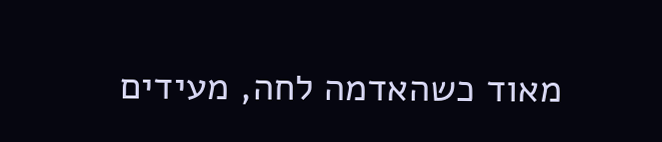מאוד כשהאדמה לחה, מעידים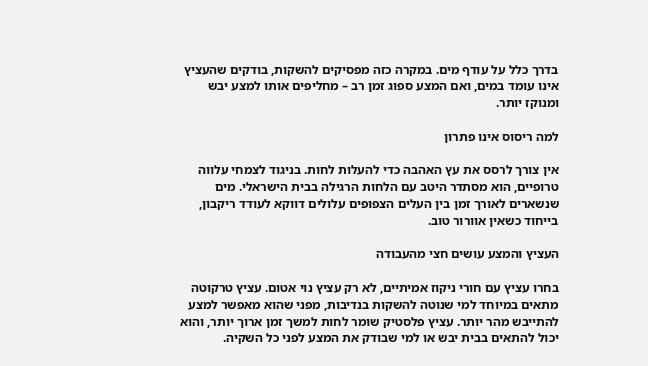בדרך כלל על עודף מים. במקרה כזה מפסיקים להשקות, בודקים שהעציץ אינו עומד במים, ואם המצע ספוג זמן רב – מחליפים אותו למצע יבש ומנוקז יותר.

למה ריסוס אינו פתרון

אין צורך לרסס את עץ האהבה כדי להעלות לחות. בניגוד לצמחי עלווה טרופיים, הוא מסתדר היטב עם הלחות הרגילה בבית הישראלי. מים שנשארים לאורך זמן בין העלים הצפופים עלולים דווקא לעודד ריקבון, בייחוד כשאין אוורור טוב.

העציץ והמצע עושים חצי מהעבודה

בחרו עציץ עם חורי ניקוז אמיתיים, לא רק עציץ נוי אטום. עציץ טרקוטה מתאים במיוחד למי שנוטה להשקות בנדיבות, מפני שהוא מאפשר למצע להתייבש מהר יותר. עציץ פלסטיק שומר לחות למשך זמן ארוך יותר, והוא יכול להתאים בבית יבש או למי שבודק את המצע לפני כל השקיה.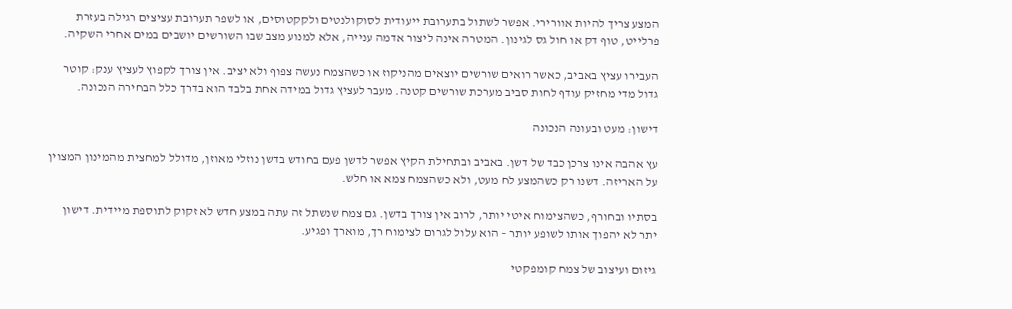המצע צריך להיות אוורירי. אפשר לשתול בתערובת ייעודית לסוקולנטים ולקקטוסים, או לשפר תערובת עציצים רגילה בעזרת פרלייט, טוף דק או חול גס לגינון. המטרה אינה ליצור אדמה ענייה, אלא למנוע מצב שבו השורשים יושבים במים אחרי השקיה.

העבירו עציץ באביב, כאשר רואים שורשים יוצאים מהניקוז או כשהצמח נעשה צפוף ולא יציב. אין צורך לקפוץ לעציץ ענק: קוטר גדול מדי מחזיק עודף לחות סביב מערכת שורשים קטנה. מעבר לעציץ גדול במידה אחת בלבד הוא בדרך כלל הבחירה הנכונה.

דישון: מעט ובעונה הנכונה

עץ אהבה אינו צרכן כבד של דשן. באביב ובתחילת הקיץ אפשר לדשן פעם בחודש בדשן נוזלי מאוזן, מדולל למחצית מהמינון המצוין על האריזה. דשנו רק כשהמצע לח מעט, ולא כשהצמח צמא או חלש.

בסתיו ובחורף, כשהצימוח איטי יותר, לרוב אין צורך בדשן. גם צמח שנשתל זה עתה במצע חדש לא זקוק לתוספת מיידית. דישון יתר לא יהפוך אותו לשופע יותר – הוא עלול לגרום לצימוח רך, מוארך ופגיע.

גיזום ועיצוב של צמח קומפקטי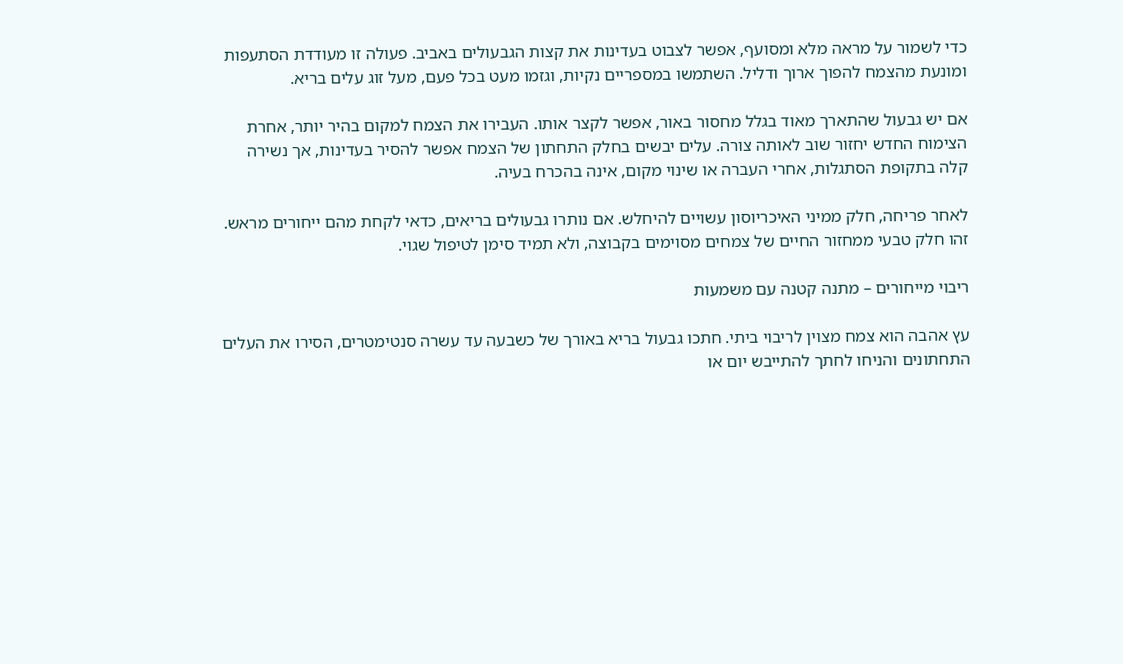כדי לשמור על מראה מלא ומסועף, אפשר לצבוט בעדינות את קצות הגבעולים באביב. פעולה זו מעודדת הסתעפות ומונעת מהצמח להפוך ארוך ודליל. השתמשו במספריים נקיות, וגזמו מעט בכל פעם, מעל זוג עלים בריא.

אם יש גבעול שהתארך מאוד בגלל מחסור באור, אפשר לקצר אותו. העבירו את הצמח למקום בהיר יותר, אחרת הצימוח החדש יחזור שוב לאותה צורה. עלים יבשים בחלק התחתון של הצמח אפשר להסיר בעדינות, אך נשירה קלה בתקופת הסתגלות, אחרי העברה או שינוי מקום, אינה בהכרח בעיה.

לאחר פריחה, חלק ממיני האיכריוסון עשויים להיחלש. אם נותרו גבעולים בריאים, כדאי לקחת מהם ייחורים מראש. זהו חלק טבעי ממחזור החיים של צמחים מסוימים בקבוצה, ולא תמיד סימן לטיפול שגוי.

ריבוי מייחורים – מתנה קטנה עם משמעות

עץ אהבה הוא צמח מצוין לריבוי ביתי. חתכו גבעול בריא באורך של כשבעה עד עשרה סנטימטרים, הסירו את העלים התחתונים והניחו לחתך להתייבש יום או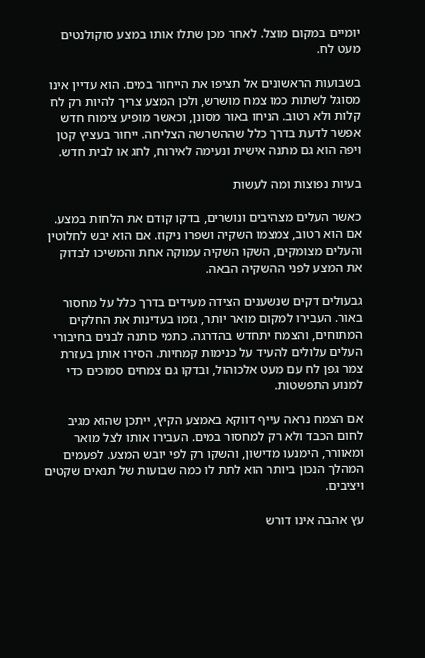יומיים במקום מוצל. לאחר מכן שתלו אותו במצע סוקולנטים מעט לח.

בשבועות הראשונים אל תציפו את הייחור במים. הוא עדיין אינו מסוגל לשתות כמו צמח מושרש, ולכן המצע צריך להיות רק לח קלות ולא רטוב. הניחו באור מסונן, וכאשר מופיע צימוח חדש אפשר לדעת בדרך כלל שההשרשה הצליחה. ייחור בעציץ קטן ויפה הוא גם מתנה אישית ונעימה לאירוח, לחג או לבית חדש.

בעיות נפוצות ומה לעשות

כאשר העלים מצהיבים ונושרים, בדקו קודם את הלחות במצע. אם הוא רטוב, צמצמו השקיה ושפרו ניקוז. אם הוא יבש לחלוטין והעלים מצומקים, השקו השקיה עמוקה אחת והמשיכו לבדוק את המצע לפני ההשקיה הבאה.

גבעולים דקים שנשענים הצידה מעידים בדרך כלל על מחסור באור. העבירו למקום מואר יותר, גזמו בעדינות את החלקים המתוחים, והצמח יתחדש בהדרגה. כתמי כותנה לבנים בחיבורי העלים עלולים להעיד על כנימות קמחיות. הסירו אותן בעזרת צמר גפן לח עם מעט אלכוהול, ובדקו גם צמחים סמוכים כדי למנוע התפשטות.

אם הצמח נראה עייף דווקא באמצע הקיץ, ייתכן שהוא מגיב לחום הכבד ולא רק למחסור במים. העבירו אותו לצל מואר ומאוורר, הימנעו מדישון, והשקו רק לפי יובש המצע. לפעמים המהלך הנכון ביותר הוא לתת לו כמה שבועות של תנאים שקטים ויציבים.

עץ אהבה אינו דורש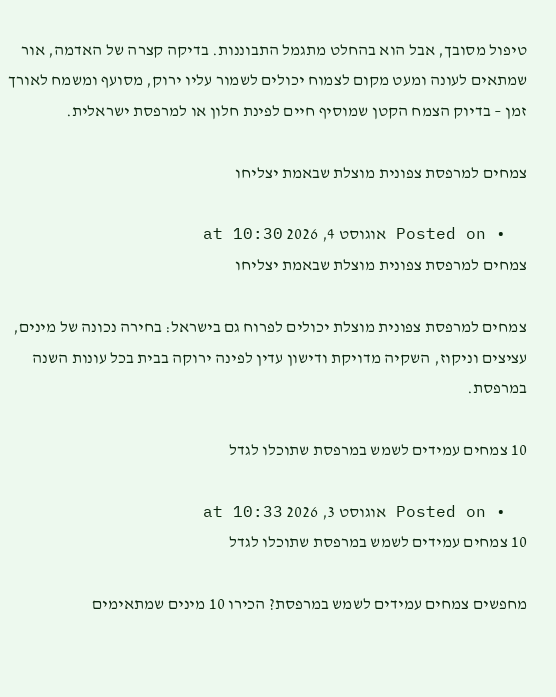טיפול מסובך, אבל הוא בהחלט מתגמל התבוננות. בדיקה קצרה של האדמה, אור שמתאים לעונה ומעט מקום לצמוח יכולים לשמור עליו ירוק, מסועף ומשמח לאורך זמן – בדיוק הצמח הקטן שמוסיף חיים לפינת חלון או למרפסת ישראלית.

צמחים למרפסת צפונית מוצלת שבאמת יצליחו

  • Posted on אוגוסט 4, 2026 at 10:30
צמחים למרפסת צפונית מוצלת שבאמת יצליחו

צמחים למרפסת צפונית מוצלת יכולים לפרוח גם בישראל: בחירה נכונה של מינים, עציצים וניקוז, השקיה מדויקת ודישון עדין לפינה ירוקה בבית בכל עונות השנה במרפסת.

10 צמחים עמידים לשמש במרפסת שתוכלו לגדל

  • Posted on אוגוסט 3, 2026 at 10:33
10 צמחים עמידים לשמש במרפסת שתוכלו לגדל

מחפשים צמחים עמידים לשמש במרפסת? הכירו 10 מינים שמתאימים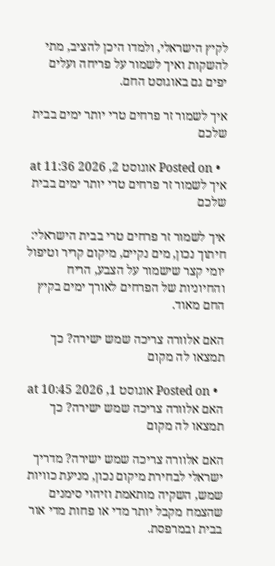לקיץ הישראלי, ולמדו היכן להציב, מתי להשקות ואיך לשמור על פריחה ועלים יפים גם באוגוסט החם.

איך לשמור זר פרחים טרי יותר ימים בבית שלכם

  • Posted on אוגוסט 2, 2026 at 11:36
איך לשמור זר פרחים טרי יותר ימים בבית שלכם

איך לשמור זר פרחים טרי בבית הישראלי: חיתוך נכון, מים נקיים, מיקום קריר וטיפול יומי קצר שישמור על הצבע, הריח והחיוניות של הפרחים לאורך ימים בקיץ החם מאוד.

האם אלוורה צריכה שמש ישירה? כך תמצאו לה מקום

  • Posted on אוגוסט 1, 2026 at 10:45
האם אלוורה צריכה שמש ישירה? כך תמצאו לה מקום

האם אלוורה צריכה שמש ישירה? מדריך ישראלי לבחירת מיקום נכון, מניעת כוויות שמש, השקיה מותאמת וזיהוי סימנים שהצמח מקבל יותר מדי או פחות מדי אור בבית ובמרפסת.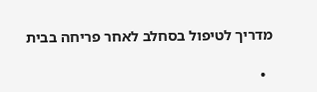מדריך לטיפול בסחלב לאחר פריחה בבית

  •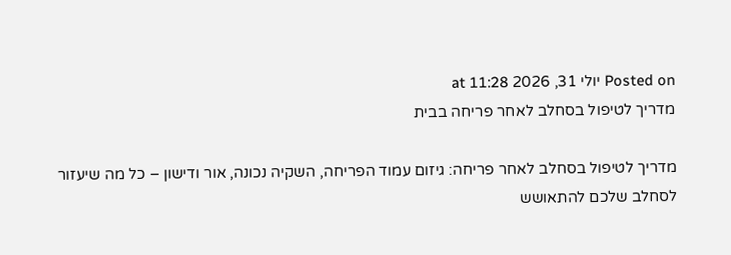Posted on יולי 31, 2026 at 11:28
מדריך לטיפול בסחלב לאחר פריחה בבית

מדריך לטיפול בסחלב לאחר פריחה: גיזום עמוד הפריחה, השקיה נכונה, אור ודישון – כל מה שיעזור לסחלב שלכם להתאושש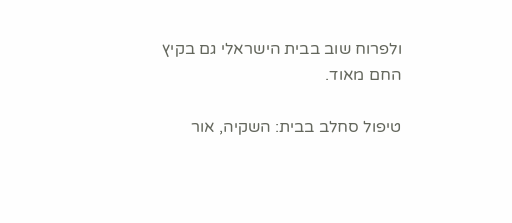ולפרוח שוב בבית הישראלי גם בקיץ החם מאוד.

טיפול סחלב בבית: השקיה, אור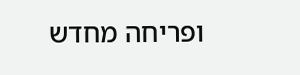ופריחה מחדש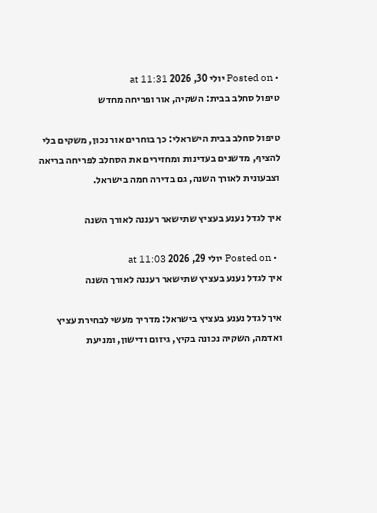• Posted on יולי 30, 2026 at 11:31
טיפול סחלב בבית: השקיה, אור ופריחה מחדש

טיפול סחלב בבית הישראלי: כך בוחרים אור נכון, משקים בלי להציף, מדשנים בעדינות ומחזירים את הסחלב לפריחה בריאה וצבעונית לאורך השנה, גם בדירה חמה בישראל.

איך לגדל נענע בעציץ שתישאר רעננה לאורך השנה

  • Posted on יולי 29, 2026 at 11:03
איך לגדל נענע בעציץ שתישאר רעננה לאורך השנה

איך לגדל נענע בעציץ בישראל: מדריך מעשי לבחירת עציץ ואדמה, השקיה נכונה בקיץ, גיזום ודישון, ומניעת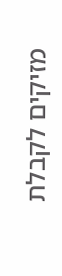מזיקים לקבלת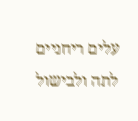עלים ריחניים לתה ולבישול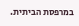במרפסת הביתית.